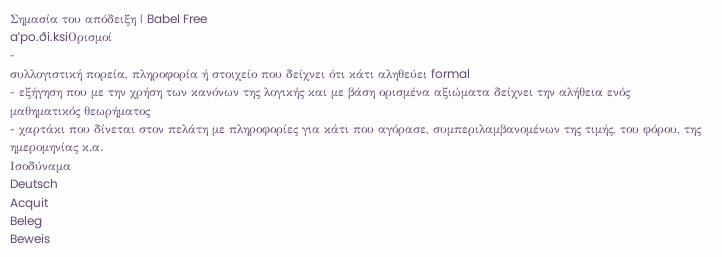Σημασία του απόδειξη | Babel Free
aˈpo.ði.ksiΟρισμοί
-
συλλογιστική πορεία, πληροφορία ή στοιχείο που δείχνει ότι κάτι αληθεύει formal
- εξήγηση που με την χρήση των κανόνων της λογικής και με βάση ορισμένα αξιώματα δείχνει την αλήθεια ενός μαθηματικός θεωρήματος
- χαρτάκι που δίνεται στον πελάτη με πληροφορίες για κάτι που αγόρασε, συμπεριλαμβανομένων της τιμής, του φόρου, της ημερομηνίας κ.α.
Ισοδύναμα
Deutsch
Acquit
Beleg
Beweis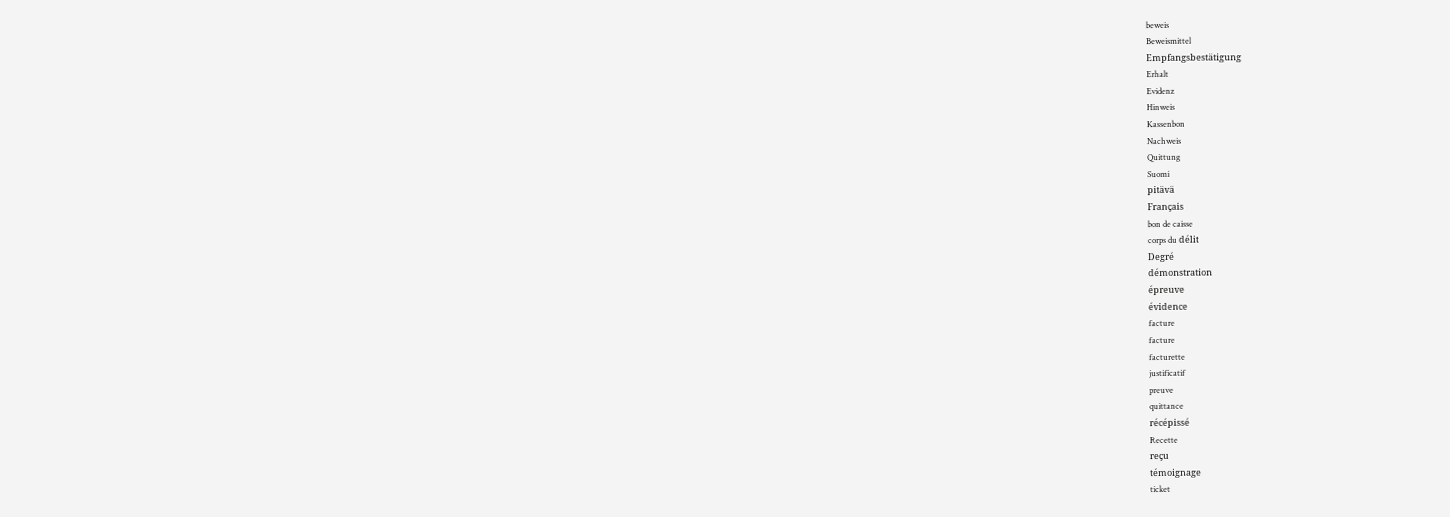beweis
Beweismittel
Empfangsbestätigung
Erhalt
Evidenz
Hinweis
Kassenbon
Nachweis
Quittung
Suomi
pitävä
Français
bon de caisse
corps du délit
Degré
démonstration
épreuve
évidence
facture
facture
facturette
justificatif
preuve
quittance
récépissé
Recette
reçu
témoignage
ticket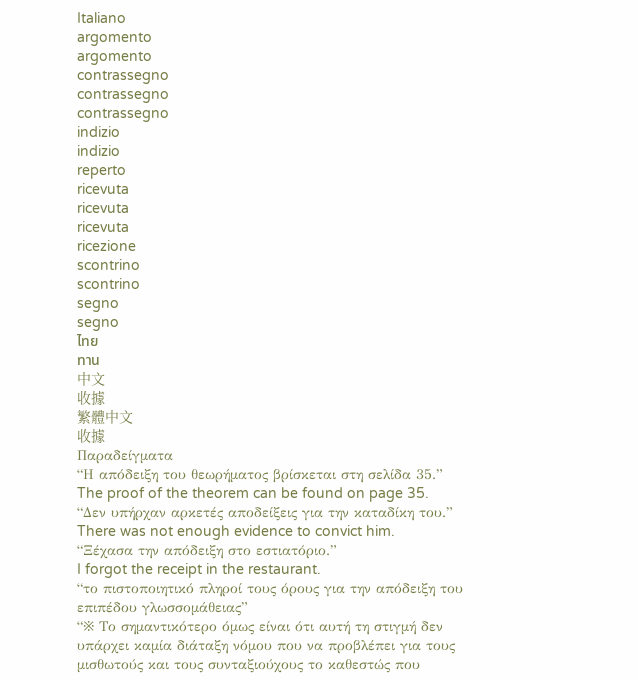Italiano
argomento
argomento
contrassegno
contrassegno
contrassegno
indizio
indizio
reperto
ricevuta
ricevuta
ricevuta
ricezione
scontrino
scontrino
segno
segno
ไทย
ทาน
中文
收據
繁體中文
收據
Παραδείγματα
“Η απόδειξη του θεωρήματος βρίσκεται στη σελίδα 35.”
The proof of the theorem can be found on page 35.
“Δεν υπήρχαν αρκετές αποδείξεις για την καταδίκη του.”
There was not enough evidence to convict him.
“Ξέχασα την απόδειξη στο εστιατόριο.”
I forgot the receipt in the restaurant.
“το πιστοποιητικό πληροί τους όρους για την απόδειξη του επιπέδου γλωσσομάθειας”
“※ Το σημαντικότερο όμως είναι ότι αυτή τη στιγμή δεν υπάρχει καμία διάταξη νόμου που να προβλέπει για τους μισθωτούς και τους συνταξιούχους το καθεστώς που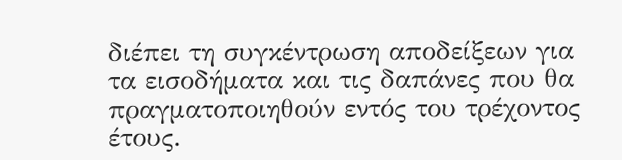διέπει τη συγκέντρωση αποδείξεων για τα εισοδήματα και τις δαπάνες που θα πραγματοποιηθούν εντός του τρέχοντος έτους.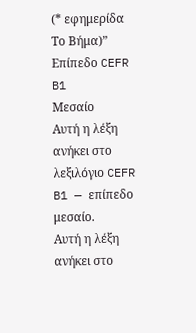(* εφημερίδα Το Βήμα)”
Επίπεδο CEFR
B1
Μεσαίο
Αυτή η λέξη ανήκει στο λεξιλόγιο CEFR B1 — επίπεδο μεσαίο.
Αυτή η λέξη ανήκει στο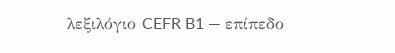λεξιλόγιο CEFR B1 — επίπεδο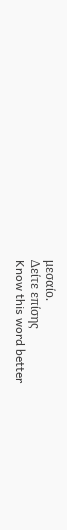μεσαίο.
Δείτε επίσης
Know this word better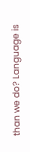than we do? Language is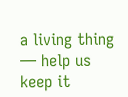a living thing — help us keep it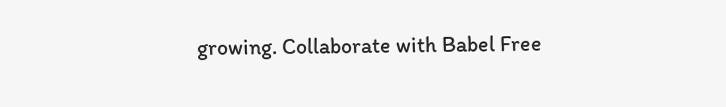growing. Collaborate with Babel Free